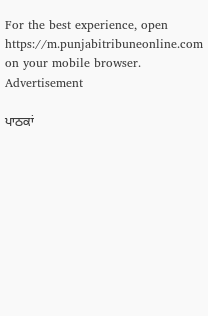For the best experience, open
https://m.punjabitribuneonline.com
on your mobile browser.
Advertisement

ਪਾਠਕਾਂ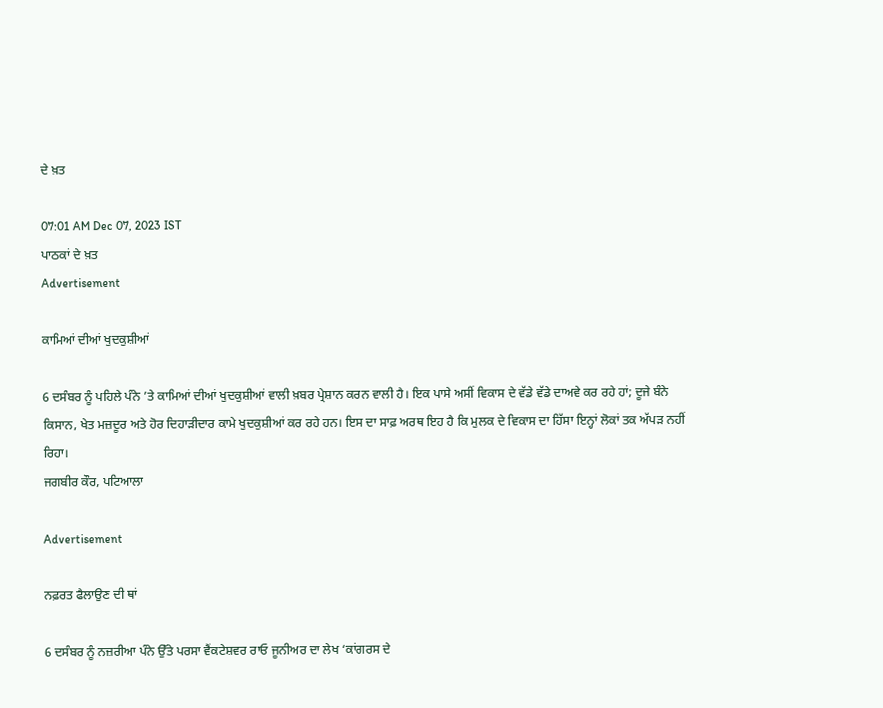ਦੇ ਖ਼ਤ

07:01 AM Dec 07, 2023 IST
ਪਾਠਕਾਂ ਦੇ ਖ਼ਤ
Advertisement

ਕਾਮਿਆਂ ਦੀਆਂ ਖੁਦਕੁਸ਼ੀਆਂ

6 ਦਸੰਬਰ ਨੂੰ ਪਹਿਲੇ ਪੰਨੇ ’ਤੇ ਕਾਮਿਆਂ ਦੀਆਂ ਖੁਦਕੁਸ਼ੀਆਂ ਵਾਲੀ ਖ਼ਬਰ ਪ੍ਰੇਸ਼ਾਨ ਕਰਨ ਵਾਲੀ ਹੈ। ਇਕ ਪਾਸੇ ਅਸੀਂ ਵਿਕਾਸ ਦੇ ਵੱਡੇ ਵੱਡੇ ਦਾਅਵੇ ਕਰ ਰਹੇ ਹਾਂ; ਦੂਜੇ ਬੰਨੇ ਕਿਸਾਨ, ਖੇਤ ਮਜ਼ਦੂਰ ਅਤੇ ਹੋਰ ਦਿਹਾੜੀਦਾਰ ਕਾਮੇ ਖੁਦਕੁਸ਼ੀਆਂ ਕਰ ਰਹੇ ਹਨ। ਇਸ ਦਾ ਸਾਫ਼ ਅਰਥ ਇਹ ਹੈ ਕਿ ਮੁਲਕ ਦੇ ਵਿਕਾਸ ਦਾ ਹਿੱਸਾ ਇਨ੍ਹਾਂ ਲੋਕਾਂ ਤਕ ਅੱਪੜ ਨਹੀਂ ਰਿਹਾ।
ਜਗਬੀਰ ਕੌਰ, ਪਟਿਆਲਾ

Advertisement

ਨਫ਼ਰਤ ਫੈਲਾਉਣ ਦੀ ਥਾਂ

6 ਦਸੰਬਰ ਨੂੰ ਨਜ਼ਰੀਆ ਪੰਨੇ ਉੱਤੇ ਪਰਸਾ ਵੈਂਕਟੇਸ਼ਵਰ ਰਾਓ ਜੂਨੀਅਰ ਦਾ ਲੇਖ ‘ਕਾਂਗਰਸ ਦੇ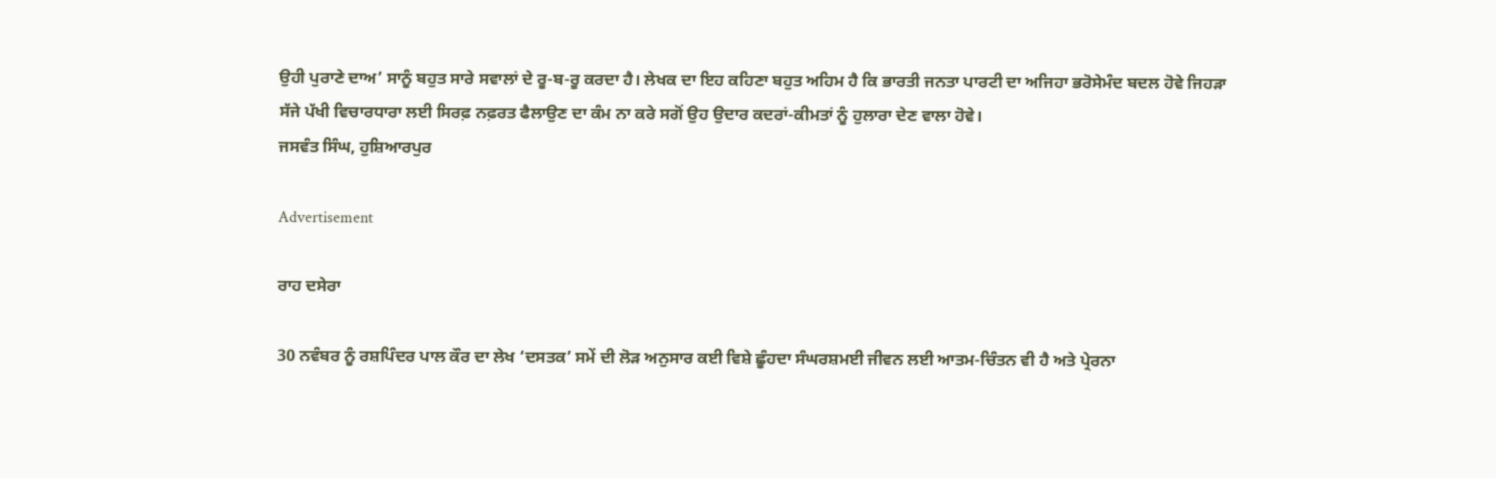ਉਹੀ ਪੁਰਾਣੇ ਦਾਅ’ ਸਾਨੂੰ ਬਹੁਤ ਸਾਰੇ ਸਵਾਲਾਂ ਦੇ ਰੂ-ਬ-ਰੂ ਕਰਦਾ ਹੈ। ਲੇਖਕ ਦਾ ਇਹ ਕਹਿਣਾ ਬਹੁਤ ਅਹਿਮ ਹੈ ਕਿ ਭਾਰਤੀ ਜਨਤਾ ਪਾਰਟੀ ਦਾ ਅਜਿਹਾ ਭਰੋਸੇਮੰਦ ਬਦਲ ਹੋਵੇ ਜਿਹੜਾ ਸੱਜੇ ਪੱਖੀ ਵਿਚਾਰਧਾਰਾ ਲਈ ਸਿਰਫ਼ ਨਫ਼ਰਤ ਫੈਲਾਉਣ ਦਾ ਕੰਮ ਨਾ ਕਰੇ ਸਗੋਂ ਉਹ ਉਦਾਰ ਕਦਰਾਂ-ਕੀਮਤਾਂ ਨੂੰ ਹੁਲਾਰਾ ਦੇਣ ਵਾਲਾ ਹੋਵੇ।
ਜਸਵੰਤ ਸਿੰਘ, ਹੁਸ਼ਿਆਰਪੁਰ

Advertisement

ਰਾਹ ਦਸੇਰਾ

30 ਨਵੰਬਰ ਨੂੰ ਰਸ਼ਪਿੰਦਰ ਪਾਲ ਕੌਰ ਦਾ ਲੇਖ ‘ਦਸਤਕ’ ਸਮੇਂ ਦੀ ਲੋੜ ਅਨੁਸਾਰ ਕਈ ਵਿਸ਼ੇ ਛੂੰਹਦਾ ਸੰਘਰਸ਼ਮਈ ਜੀਵਨ ਲਈ ਆਤਮ-ਚਿੰਤਨ ਵੀ ਹੈ ਅਤੇ ਪ੍ਰੇਰਨਾ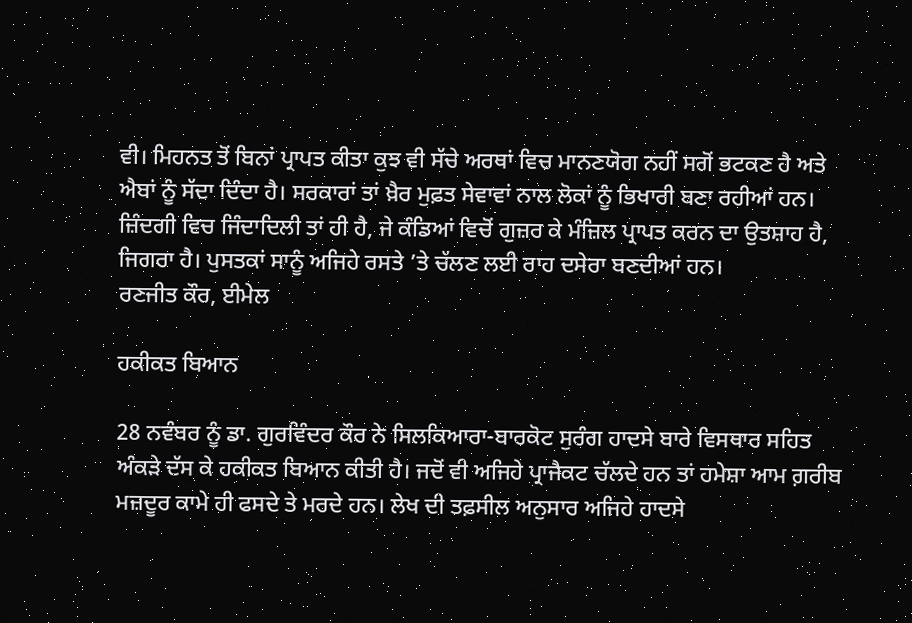ਵੀ। ਮਿਹਨਤ ਤੋਂ ਬਿਨਾਂ ਪ੍ਰਾਪਤ ਕੀਤਾ ਕੁਝ ਵੀ ਸੱਚੇ ਅਰਥਾਂ ਵਿਚ ਮਾਨਣਯੋਗ ਨਹੀਂ ਸਗੋਂ ਭਟਕਣ ਹੈ ਅਤੇ ਐਬਾਂ ਨੂੰ ਸੱਦਾ ਦਿੰਦਾ ਹੈ। ਸਰਕਾਰਾਂ ਤਾਂ ਖ਼ੈਰ ਮੁਫ਼ਤ ਸੇਵਾਵਾਂ ਨਾਲ ਲੋਕਾਂ ਨੂੰ ਭਿਖਾਰੀ ਬਣਾ ਰਹੀਆਂ ਹਨ। ਜ਼ਿੰਦਗੀ ਵਿਚ ਜਿੰਦਾਦਿਲੀ ਤਾਂ ਹੀ ਹੈ, ਜੇ ਕੰਡਿਆਂ ਵਿਚੋਂ ਗੁਜ਼ਰ ਕੇ ਮੰਜ਼ਿਲ ਪ੍ਰਾਪਤ ਕਰਨ ਦਾ ਉਤਸ਼ਾਹ ਹੈ, ਜਿਗਰਾ ਹੈ। ਪੁਸਤਕਾਂ ਸਾਨੂੰ ਅਜਿਹੇ ਰਸਤੇ ’ਤੇ ਚੱਲਣ ਲਈ ਰਾਹ ਦਸੇਰਾ ਬਣਦੀਆਂ ਹਨ।
ਰਣਜੀਤ ਕੌਰ, ਈਮੇਲ

ਹਕੀਕਤ ਬਿਆਨ

28 ਨਵੰਬਰ ਨੂੰ ਡਾ. ਗੁਰਵਿੰਦਰ ਕੌਰ ਨੇ ਸਿਲਕਿਆਰਾ-ਬਾਰਕੋਟ ਸੁਰੰਗ ਹਾਦਸੇ ਬਾਰੇ ਵਿਸਥਾਰ ਸਹਿਤ ਅੰਕੜੇ ਦੱਸ ਕੇ ਹਕੀਕਤ ਬਿਆਨ ਕੀਤੀ ਹੈ। ਜਦੋਂ ਵੀ ਅਜਿਹੇ ਪ੍ਰਾਜੈਕਟ ਚੱਲਦੇ ਹਨ ਤਾਂ ਹਮੇਸ਼ਾ ਆਮ ਗ਼ਰੀਬ ਮਜ਼ਦੂਰ ਕਾਮੇ ਹੀ ਫਸਦੇ ਤੇ ਮਰਦੇ ਹਨ। ਲੇਖ ਦੀ ਤਫ਼ਸੀਲ ਅਨੁਸਾਰ ਅਜਿਹੇ ਹਾਦਸੇ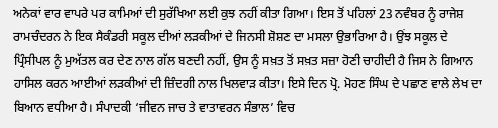ਅਨੇਕਾਂ ਵਾਰ ਵਾਪਰੇ ਪਰ ਕਾਮਿਆਂ ਦੀ ਸੁਰੱਖਿਆ ਲਈ ਕੁਝ ਨਹੀਂ ਕੀਤਾ ਗਿਆ। ਇਸ ਤੋਂ ਪਹਿਲਾਂ 23 ਨਵੰਬਰ ਨੂੰ ਰਾਜੇਸ਼ ਰਾਮਚੰਦਰਨ ਨੇ ਇਕ ਸੈਕੰਡਰੀ ਸਕੂਲ ਦੀਆਂ ਲੜਕੀਆਂ ਦੇ ਜਿਨਸੀ ਸ਼ੋਸ਼ਣ ਦਾ ਮਸਲਾ ਉਭਾਰਿਆ ਹੈ। ਉਂਝ ਸਕੂਲ ਦੇ ਪ੍ਰਿੰਸੀਪਲ ਨੂੰ ਮੁਅੱਤਲ ਕਰ ਦੇਣ ਨਾਲ ਗੱਲ ਬਣਦੀ ਨਹੀਂ, ਉਸ ਨੂੰ ਸਖ਼ਤ ਤੋਂ ਸਖ਼ਤ ਸਜ਼ਾ ਹੋਣੀ ਚਾਹੀਦੀ ਹੈ ਜਿਸ ਨੇ ਗਿਆਨ ਹਾਸਿਲ ਕਰਨ ਆਈਆਂ ਲੜਕੀਆਂ ਦੀ ਜ਼ਿੰਦਗੀ ਨਾਲ ਖਿਲਵਾੜ ਕੀਤਾ। ਇਸੇ ਦਿਨ ਪ੍ਰੋ. ਮੋਹਣ ਸਿੰਘ ਦੇ ਪਛਾਣ ਵਾਲੇ ਲੇਖ ਦਾ ਬਿਆਨ ਵਧੀਆ ਹੈ। ਸੰਪਾਦਕੀ ‘ਜੀਵਨ ਜਾਚ ਤੇ ਵਾਤਾਵਰਨ ਸੰਭਾਲ’ ਵਿਚ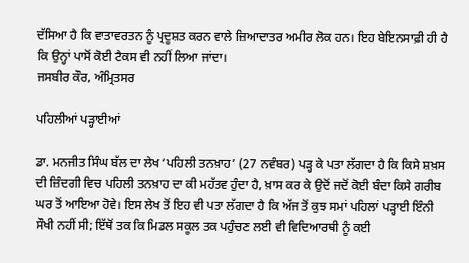ਦੱਸਿਆ ਹੈ ਕਿ ਵਾਤਾਵਰਤਨ ਨੂੰ ਪ੍ਰਦੂਸ਼ਤ ਕਰਨ ਵਾਲੇ ਜ਼ਿਆਦਾਤਰ ਅਮੀਰ ਲੋਕ ਹਨ। ਇਹ ਬੇਇਨਸਾਫ਼ੀ ਹੀ ਹੈ ਕਿ ਉਨ੍ਹਾਂ ਪਾਸੋਂ ਕੋਈ ਟੈਕਸ ਵੀ ਨਹੀਂ ਲਿਆ ਜਾਂਦਾ।
ਜਸਬੀਰ ਕੌਰ, ਅੰਮ੍ਰਿਤਸਰ

ਪਹਿਲੀਆਂ ਪੜ੍ਹਾਈਆਂ

ਡਾ. ਮਨਜੀਤ ਸਿੰਘ ਬੱਲ ਦਾ ਲੇਖ ‘ਪਹਿਲੀ ਤਨਖ਼ਾਹ’ (27 ਨਵੰਬਰ) ਪੜ੍ਹ ਕੇ ਪਤਾ ਲੱਗਦਾ ਹੈ ਕਿ ਕਿਸੇ ਸ਼ਖ਼ਸ ਦੀ ਜ਼ਿੰਦਗੀ ਵਿਚ ਪਹਿਲੀ ਤਨਖ਼ਾਹ ਦਾ ਕੀ ਮਹੱਤਵ ਹੁੰਦਾ ਹੈ, ਖ਼ਾਸ ਕਰ ਕੇ ਉਦੋਂ ਜਦੋਂ ਕੋਈ ਬੰਦਾ ਕਿਸੇ ਗਰੀਬ ਘਰ ਤੋਂ ਆਇਆ ਹੋਵੇ। ਇਸ ਲੇਖ ਤੋਂ ਇਹ ਵੀ ਪਤਾ ਲੱਗਦਾ ਹੈ ਕਿ ਅੱਜ ਤੋਂ ਕੁਝ ਸਮਾਂ ਪਹਿਲਾਂ ਪੜ੍ਹਾਈ ਇੰਨੀ ਸੌਖੀ ਨਹੀਂ ਸੀ; ਇੱਥੋਂ ਤਕ ਕਿ ਮਿਡਲ ਸਕੂਲ ਤਕ ਪਹੁੰਚਣ ਲਈ ਵੀ ਵਿਦਿਆਰਥੀ ਨੂੰ ਕਈ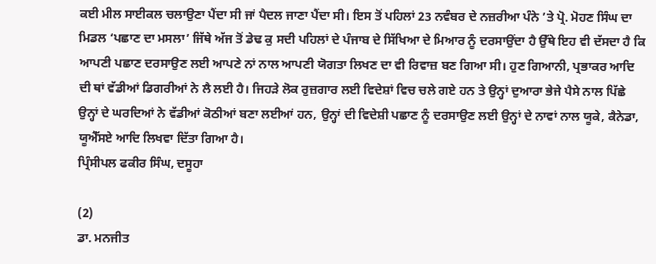ਕਈ ਮੀਲ ਸਾਈਕਲ ਚਲਾਉਣਾ ਪੈਂਦਾ ਸੀ ਜਾਂ ਪੈਦਲ ਜਾਣਾ ਪੈਂਦਾ ਸੀ। ਇਸ ਤੋਂ ਪਹਿਲਾਂ 23 ਨਵੰਬਰ ਦੇ ਨਜ਼ਰੀਆ ਪੰਨੇ ’ਤੇ ਪ੍ਰੋ. ਮੋਹਣ ਸਿੰਘ ਦਾ ਮਿਡਲ ‘ਪਛਾਣ ਦਾ ਮਸਲਾ’ ਜਿੱਥੇ ਅੱਜ ਤੋਂ ਡੇਢ ਕੁ ਸਦੀ ਪਹਿਲਾਂ ਦੇ ਪੰਜਾਬ ਦੇ ਸਿੱਖਿਆ ਦੇ ਮਿਆਰ ਨੂੰ ਦਰਸਾਉਂਦਾ ਹੈ ਉੱਥੇ ਇਹ ਵੀ ਦੱਸਦਾ ਹੈ ਕਿ ਆਪਣੀ ਪਛਾਣ ਦਰਸਾਉਣ ਲਈ ਆਪਣੇ ਨਾਂ ਨਾਲ ਆਪਣੀ ਯੋਗਤਾ ਲਿਖਣ ਦਾ ਵੀ ਰਿਵਾਜ਼ ਬਣ ਗਿਆ ਸੀ। ਹੁਣ ਗਿਆਨੀ, ਪ੍ਰਭਾਕਰ ਆਦਿ ਦੀ ਥਾਂ ਵੱਡੀਆਂ ਡਿਗਰੀਆਂ ਨੇ ਲੈ ਲਈ ਹੈ। ਜਿਹੜੇ ਲੋਕ ਰੁਜ਼ਗਾਰ ਲਈ ਵਿਦੇਸ਼ਾਂ ਵਿਚ ਚਲੇ ਗਏ ਹਨ ਤੇ ਉਨ੍ਹਾਂ ਦੁਆਰਾ ਭੇਜੇ ਪੈਸੇ ਨਾਲ ਪਿੱਛੇ ਉਨ੍ਹਾਂ ਦੇ ਘਰਦਿਆਂ ਨੇ ਵੱਡੀਆਂ ਕੋਠੀਆਂ ਬਣਾ ਲਈਆਂ ਹਨ, ਉਨ੍ਹਾਂ ਦੀ ਵਿਦੇਸ਼ੀ ਪਛਾਣ ਨੂੰ ਦਰਸਾਉਣ ਲਈ ਉਨ੍ਹਾਂ ਦੇ ਨਾਵਾਂ ਨਾਲ ਯੂਕੇ, ਕੈਨੇਡਾ, ਯੂਐੱਸਏ ਆਦਿ ਲਿਖਵਾ ਦਿੱਤਾ ਗਿਆ ਹੈ।
ਪ੍ਰਿੰਸੀਪਲ ਫਕੀਰ ਸਿੰਘ, ਦਸੂਹਾ

(2)
ਡਾ. ਮਨਜੀਤ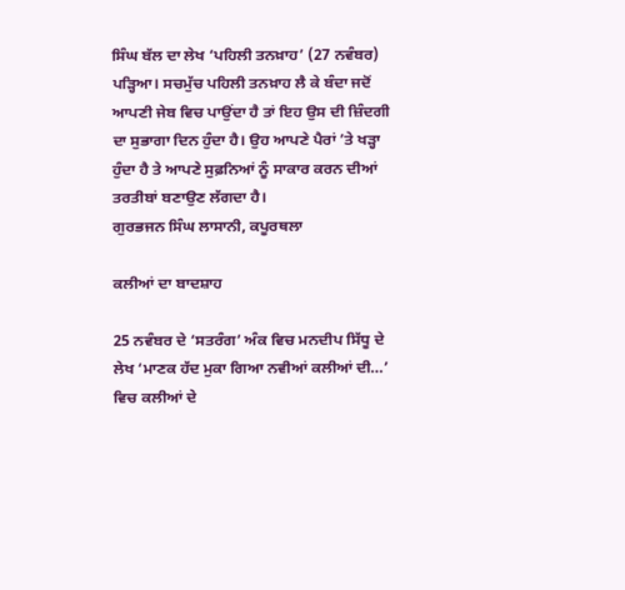ਸਿੰਘ ਬੱਲ ਦਾ ਲੇਖ ‘ਪਹਿਲੀ ਤਨਖ਼ਾਹ’ (27 ਨਵੰਬਰ) ਪੜ੍ਹਿਆ। ਸਚਮੁੱਚ ਪਹਿਲੀ ਤਨਖ਼ਾਹ ਲੈ ਕੇ ਬੰਦਾ ਜਦੋਂ ਆਪਣੀ ਜੇਬ ਵਿਚ ਪਾਉਂਦਾ ਹੈ ਤਾਂ ਇਹ ਉਸ ਦੀ ਜ਼ਿੰਦਗੀ ਦਾ ਸੁਭਾਗਾ ਦਿਨ ਹੁੰਦਾ ਹੈ। ਉਹ ਆਪਣੇ ਪੈਰਾਂ ’ਤੇ ਖੜ੍ਹਾ ਹੁੰਦਾ ਹੈ ਤੇ ਆਪਣੇ ਸੁਫ਼ਨਿਆਂ ਨੂੰ ਸਾਕਾਰ ਕਰਨ ਦੀਆਂ ਤਰਤੀਬਾਂ ਬਣਾਉਣ ਲੱਗਦਾ ਹੈ।
ਗੁਰਭਜਨ ਸਿੰਘ ਲਾਸਾਨੀ, ਕਪੂਰਥਲਾ

ਕਲੀਆਂ ਦਾ ਬਾਦਸ਼ਾਹ

25 ਨਵੰਬਰ ਦੇ ‘ਸਤਰੰਗ’ ਅੰਕ ਵਿਚ ਮਨਦੀਪ ਸਿੱਧੂ ਦੇ ਲੇਖ ‘ਮਾਣਕ ਹੱਦ ਮੁਕਾ ਗਿਆ ਨਵੀਆਂ ਕਲੀਆਂ ਦੀ…’ ਵਿਚ ਕਲੀਆਂ ਦੇ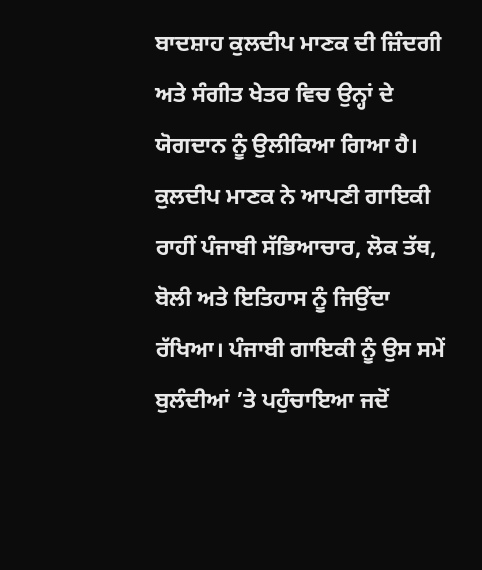ਬਾਦਸ਼ਾਹ ਕੁਲਦੀਪ ਮਾਣਕ ਦੀ ਜ਼ਿੰਦਗੀ ਅਤੇ ਸੰਗੀਤ ਖੇਤਰ ਵਿਚ ਉਨ੍ਹਾਂ ਦੇ ਯੋਗਦਾਨ ਨੂੰ ਉਲੀਕਿਆ ਗਿਆ ਹੈ। ਕੁਲਦੀਪ ਮਾਣਕ ਨੇ ਆਪਣੀ ਗਾਇਕੀ ਰਾਹੀਂ ਪੰਜਾਬੀ ਸੱਭਿਆਚਾਰ, ਲੋਕ ਤੱਥ, ਬੋਲੀ ਅਤੇ ਇਤਿਹਾਸ ਨੂੰ ਜਿਉਂਦਾ ਰੱਖਿਆ। ਪੰਜਾਬੀ ਗਾਇਕੀ ਨੂੰ ਉਸ ਸਮੇਂ ਬੁਲੰਦੀਆਂ ’ਤੇ ਪਹੁੰਚਾਇਆ ਜਦੋਂ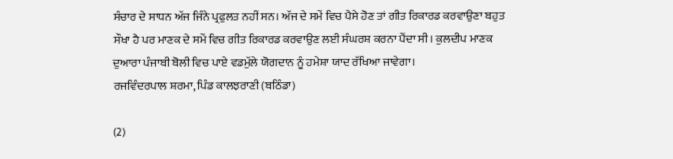ਸੰਚਾਰ ਦੇ ਸਾਧਨ ਅੱਜ ਜਿੰਨੇ ਪ੍ਰਫੁਲਤ ਨਹੀਂ ਸਨ। ਅੱਜ ਦੇ ਸਮੇਂ ਵਿਚ ਪੈਸੇ ਹੋਣ ਤਾਂ ਗੀਤ ਰਿਕਾਰਡ ਕਰਵਾਉਣਾ ਬਹੁਤ ਸੌਖਾ ਹੈ ਪਰ ਮਾਣਕ ਦੇ ਸਮੇਂ ਵਿਚ ਗੀਤ ਰਿਕਾਰਡ ਕਰਵਾਉਣ ਲਈ ਸੰਘਰਸ਼ ਕਰਨਾ ਪੈਂਦਾ ਸੀ। ਕੁਲਦੀਪ ਮਾਣਕ ਦੁਆਰਾ ਪੰਜਾਬੀ ਬੋਲੀ ਵਿਚ ਪਾਏ ਵਡਮੁੱਲੇ ਯੋਗਦਾਨ ਨੂੰ ਹਮੇਸ਼ਾ ਯਾਦ ਰੱਖਿਆ ਜਾਵੇਗਾ।
ਰਜਵਿੰਦਰਪਾਲ ਸ਼ਰਮਾ, ਪਿੰਡ ਕਾਲਝਰਾਣੀ (ਬਠਿੰਡਾ)

(2)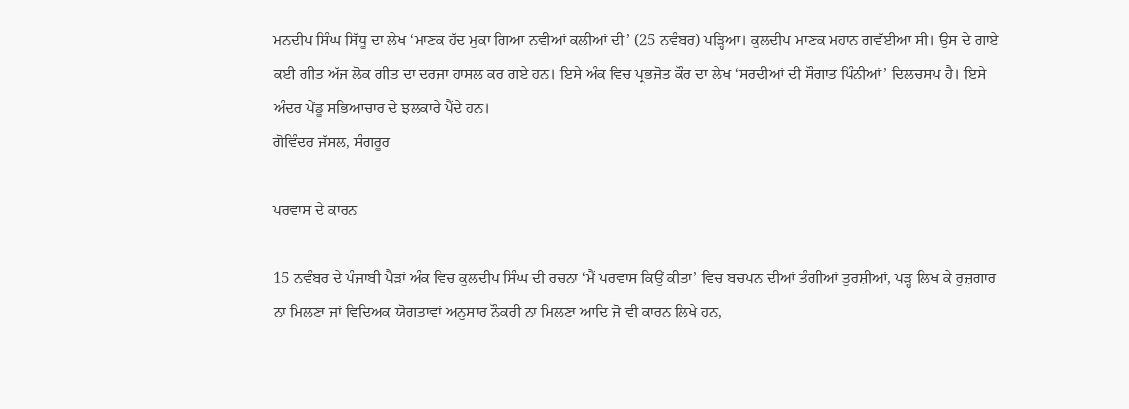ਮਨਦੀਪ ਸਿੰਘ ਸਿੱਧੂ ਦਾ ਲੇਖ ‘ਮਾਣਕ ਹੱਦ ਮੁਕਾ ਗਿਆ ਨਵੀਆਂ ਕਲੀਆਂ ਦੀ’ (25 ਨਵੰਬਰ) ਪੜ੍ਹਿਆ। ਕੁਲਦੀਪ ਮਾਣਕ ਮਹਾਨ ਗਵੱਈਆ ਸੀ। ਉਸ ਦੇ ਗਾਏ ਕਈ ਗੀਤ ਅੱਜ ਲੋਕ ਗੀਤ ਦਾ ਦਰਜਾ ਹਾਸਲ ਕਰ ਗਏ ਹਨ। ਇਸੇ ਅੰਕ ਵਿਚ ਪ੍ਰਭਜੋਤ ਕੌਰ ਦਾ ਲੇਖ ‘ਸਰਦੀਆਂ ਦੀ ਸੌਗਾਤ ਪਿੰਨੀਆਂ’ ਦਿਲਚਸਪ ਹੈ। ਇਸੇ ਅੰਦਰ ਪੇਂਡੂ ਸਭਿਆਚਾਰ ਦੇ ਝਲਕਾਰੇ ਪੈਂਦੇ ਹਨ।
ਗੋਵਿੰਦਰ ਜੱਸਲ, ਸੰਗਰੂਰ

ਪਰਵਾਸ ਦੇ ਕਾਰਨ

15 ਨਵੰਬਰ ਦੇ ਪੰਜਾਬੀ ਪੈੜਾਂ ਅੰਕ ਵਿਚ ਕੁਲਦੀਪ ਸਿੰਘ ਦੀ ਰਚਨਾ ‘ਮੈਂ ਪਰਵਾਸ ਕਿਉਂ ਕੀਤਾ’ ਵਿਚ ਬਚਪਨ ਦੀਆਂ ਤੰਗੀਆਂ ਤੁਰਸ਼ੀਆਂ, ਪੜ੍ਹ ਲਿਖ ਕੇ ਰੁਜ਼ਗਾਰ ਨਾ ਮਿਲਣਾ ਜਾਂ ਵਿਦਿਅਕ ਯੋਗਤਾਵਾਂ ਅਨੁਸਾਰ ਨੌਕਰੀ ਨਾ ਮਿਲਣਾ ਆਦਿ ਜੋ ਵੀ ਕਾਰਨ ਲਿਖੇ ਹਨ,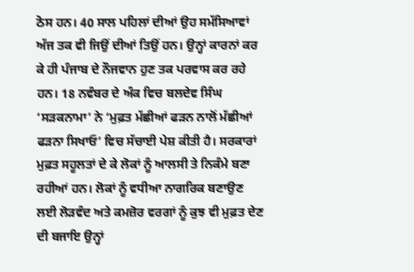ਠੋਸ ਹਨ। 40 ਸਾਲ ਪਹਿਲਾਂ ਦੀਆਂ ਉਹ ਸਮੱਸਿਆਵਾਂ ਅੱਜ ਤਕ ਵੀ ਜਿਉਂ ਦੀਆਂ ਤਿਉਂ ਹਨ। ਉਨ੍ਹਾਂ ਕਾਰਨਾਂ ਕਰ ਕੇ ਹੀ ਪੰਜਾਬ ਦੇ ਨੌਜਵਾਨ ਹੁਣ ਤਕ ਪਰਵਾਸ ਕਰ ਰਹੇ ਹਨ। 18 ਨਵੰਬਰ ਦੇ ਅੰਕ ਵਿਚ ਬਲਦੇਵ ਸਿੰਘ ‘ਸੜਕਨਾਮਾ’ ਨੇ ‘ਮੁਫ਼ਤ ਮੱਛੀਆਂ ਫੜਨ ਨਾਲੋਂ ਮੱਛੀਆਂ ਫੜਨਾ ਸਿਖਾਓ’ ਵਿਚ ਸੱਚਾਈ ਪੇਸ਼ ਕੀਤੀ ਹੈ। ਸਰਕਾਰਾਂ ਮੁਫ਼ਤ ਸਹੂਲਤਾਂ ਦੇ ਕੇ ਲੋਕਾਂ ਨੂੰ ਆਲਸੀ ਤੇ ਨਿਕੰਮੇ ਬਣਾ ਰਹੀਆਂ ਹਨ। ਲੋਕਾਂ ਨੂੰ ਵਧੀਆ ਨਾਗਰਿਕ ਬਣਾਉਣ ਲਈ ਲੋੜਵੰਦ ਅਤੇ ਕਮਜ਼ੋਰ ਵਰਗਾਂ ਨੂੰ ਕੁਝ ਵੀ ਮੁਫ਼ਤ ਦੇਣ ਦੀ ਬਜਾਇ ਉਨ੍ਹਾਂ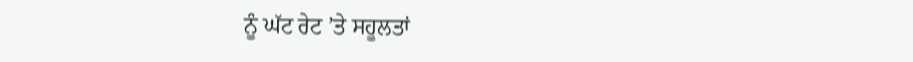ਨੂੰ ਘੱਟ ਰੇਟ ’ਤੇ ਸਹੂਲਤਾਂ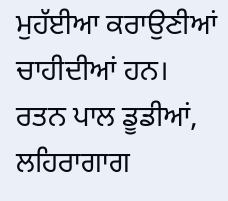ਮੁਹੱਈਆ ਕਰਾਉਣੀਆਂ ਚਾਹੀਦੀਆਂ ਹਨ।
ਰਤਨ ਪਾਲ ਡੂਡੀਆਂ, ਲਹਿਰਾਗਾਗ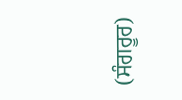(ਸੰਗਰੂਰ)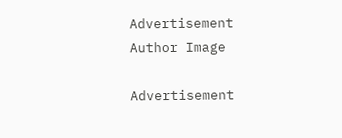Advertisement
Author Image

Advertisement